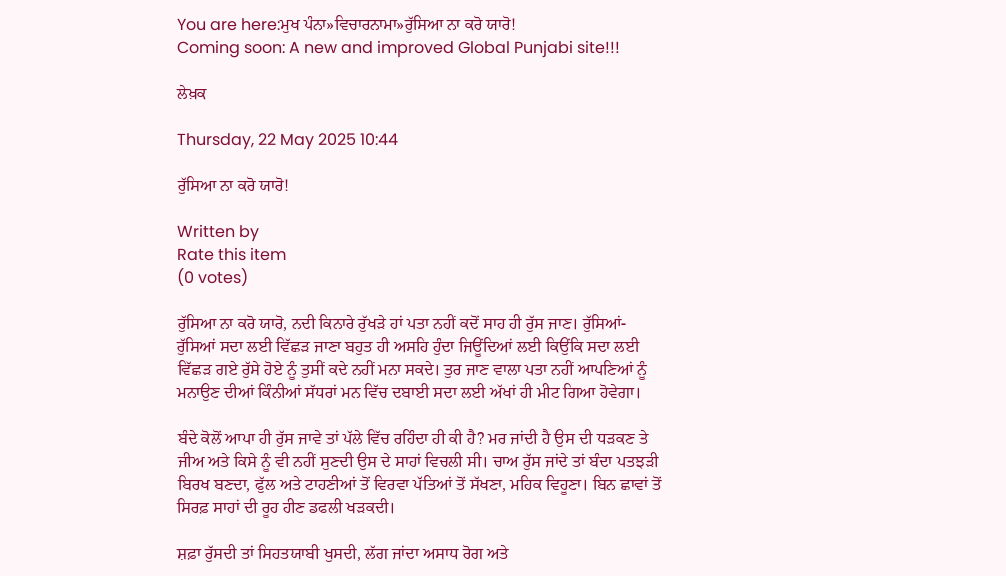You are here:ਮੁਖ ਪੰਨਾ»ਵਿਚਾਰਨਾਮਾ»ਰੁੱਸਿਆ ਨਾ ਕਰੋ ਯਾਰੋ!
Coming soon: A new and improved Global Punjabi site!!!

ਲੇਖ਼ਕ

Thursday, 22 May 2025 10:44

ਰੁੱਸਿਆ ਨਾ ਕਰੋ ਯਾਰੋ!

Written by
Rate this item
(0 votes)

ਰੁੱਸਿਆ ਨਾ ਕਰੋ ਯਾਰੋ, ਨਦੀ ਕਿਨਾਰੇ ਰੁੱਖੜੇ ਹਾਂ ਪਤਾ ਨਹੀਂ ਕਦੋਂ ਸਾਹ ਹੀ ਰੁੱਸ ਜਾਣ। ਰੁੱਸਿਆਂ-ਰੁੱਸਿਆਂ ਸਦਾ ਲਈ ਵਿੱਛੜ ਜਾਣਾ ਬਹੁਤ ਹੀ ਅਸਹਿ ਹੁੰਦਾ ਜਿਊਂਦਿਆਂ ਲਈ ਕਿਉਂਕਿ ਸਦਾ ਲਈ ਵਿੱਛੜ ਗਏ ਰੁੱਸੇ ਹੋਏ ਨੂੰ ਤੁਸੀਂ ਕਦੇ ਨਹੀਂ ਮਨਾ ਸਕਦੇ। ਤੁਰ ਜਾਣ ਵਾਲਾ ਪਤਾ ਨਹੀਂ ਆਪਣਿਆਂ ਨੂੰ ਮਨਾਉਣ ਦੀਆਂ ਕਿੰਨੀਆਂ ਸੱਧਰਾਂ ਮਨ ਵਿੱਚ ਦਬਾਈ ਸਦਾ ਲਈ ਅੱਖਾਂ ਹੀ ਮੀਟ ਗਿਆ ਹੋਵੇਗਾ।

ਬੰਦੇ ਕੋਲੋਂ ਆਪਾ ਹੀ ਰੁੱਸ ਜਾਵੇ ਤਾਂ ਪੱਲੇ ਵਿੱਚ ਰਹਿੰਦਾ ਹੀ ਕੀ ਹੈ? ਮਰ ਜਾਂਦੀ ਹੈ ਉਸ ਦੀ ਧੜਕਣ ਤੇ ਜੀਅ ਅਤੇ ਕਿਸੇ ਨੂੰ ਵੀ ਨਹੀਂ ਸੁਣਦੀ ਉਸ ਦੇ ਸਾਹਾਂ ਵਿਚਲੀ ਸੀ। ਚਾਅ ਰੁੱਸ ਜਾਂਦੇ ਤਾਂ ਬੰਦਾ ਪਤਝੜੀ ਬਿਰਖ ਬਣਦਾ, ਫੁੱਲ ਅਤੇ ਟਾਹਣੀਆਂ ਤੋਂ ਵਿਰਵਾ ਪੱਤਿਆਂ ਤੋਂ ਸੱਖਣਾ, ਮਹਿਕ ਵਿਹੂਣਾ। ਬਿਨ ਛਾਵਾਂ ਤੋਂ ਸਿਰਫ਼ ਸਾਹਾਂ ਦੀ ਰੂਹ ਹੀਣ ਡਫਲੀ ਖੜਕਦੀ।

ਸ਼ਫ਼ਾ ਰੁੱਸਦੀ ਤਾਂ ਸਿਹਤਯਾਬੀ ਖੁਸਦੀ, ਲੱਗ ਜਾਂਦਾ ਅਸਾਧ ਰੋਗ ਅਤੇ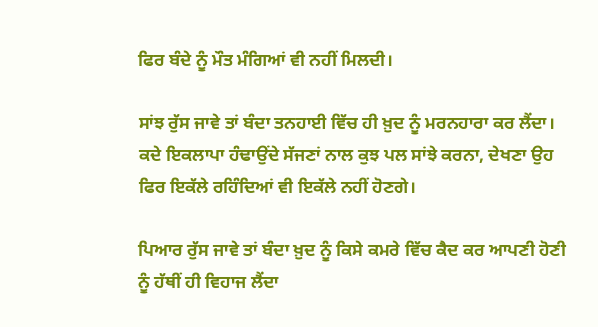ਫਿਰ ਬੰਦੇ ਨੂੰ ਮੌਤ ਮੰਗਿਆਂ ਵੀ ਨਹੀਂ ਮਿਲਦੀ।

ਸਾਂਝ ਰੁੱਸ ਜਾਵੇ ਤਾਂ ਬੰਦਾ ਤਨਹਾਈ ਵਿੱਚ ਹੀ ਖ਼ੁਦ ਨੂੰ ਮਰਨਹਾਰਾ ਕਰ ਲੈਂਦਾ। ਕਦੇ ਇਕਲਾਪਾ ਹੰਢਾਉਂਦੇ ਸੱਜਣਾਂ ਨਾਲ ਕੁਝ ਪਲ ਸਾਂਝੇ ਕਰਨਾ, ਦੇਖਣਾ ਉਹ ਫਿਰ ਇਕੱਲੇ ਰਹਿੰਦਿਆਂ ਵੀ ਇਕੱਲੇ ਨਹੀਂ ਹੋਣਗੇ।

ਪਿਆਰ ਰੁੱਸ ਜਾਵੇ ਤਾਂ ਬੰਦਾ ਖ਼ੁਦ ਨੂੰ ਕਿਸੇ ਕਮਰੇ ਵਿੱਚ ਕੈਦ ਕਰ ਆਪਣੀ ਹੋਣੀ ਨੂੰ ਹੱਥੀਂ ਹੀ ਵਿਹਾਜ ਲੈਂਦਾ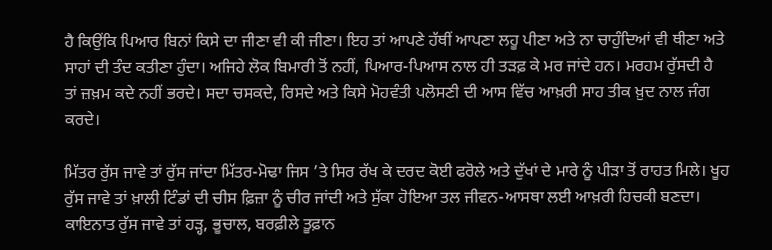ਹੈ ਕਿਉਂਕਿ ਪਿਆਰ ਬਿਨਾਂ ਕਿਸੇ ਦਾ ਜੀਣਾ ਵੀ ਕੀ ਜੀਣਾ। ਇਹ ਤਾਂ ਆਪਣੇ ਹੱਥੀਂ ਆਪਣਾ ਲਹੂ ਪੀਣਾ ਅਤੇ ਨਾ ਚਾਹੁੰਦਿਆਂ ਵੀ ਥੀਣਾ ਅਤੇ ਸਾਹਾਂ ਦੀ ਤੰਦ ਕਤੀਣਾ ਹੁੰਦਾ। ਅਜਿਹੇ ਲੋਕ ਬਿਮਾਰੀ ਤੋਂ ਨਹੀਂ, ਪਿਆਰ-ਪਿਆਸ ਨਾਲ ਹੀ ਤੜਫ਼ ਕੇ ਮਰ ਜਾਂਦੇ ਹਨ। ਮਰਹਮ ਰੁੱਸਦੀ ਹੈ ਤਾਂ ਜ਼ਖ਼ਮ ਕਦੇ ਨਹੀਂ ਭਰਦੇ। ਸਦਾ ਚਸਕਦੇ, ਰਿਸਦੇ ਅਤੇ ਕਿਸੇ ਮੋਹਵੰਤੀ ਪਲੋਸਣੀ ਦੀ ਆਸ ਵਿੱਚ ਆਖ਼ਰੀ ਸਾਹ ਤੀਕ ਖ਼ੁਦ ਨਾਲ ਜੰਗ ਕਰਦੇ।

ਮਿੱਤਰ ਰੁੱਸ ਜਾਵੇ ਤਾਂ ਰੁੱਸ ਜਾਂਦਾ ਮਿੱਤਰ-ਮੋਢਾ ਜਿਸ ’ਤੇ ਸਿਰ ਰੱਖ ਕੇ ਦਰਦ ਕੋਈ ਫਰੋਲੇ ਅਤੇ ਦੁੱਖਾਂ ਦੇ ਮਾਰੇ ਨੂੰ ਪੀੜਾ ਤੋਂ ਰਾਹਤ ਮਿਲੇ। ਖੂਹ ਰੁੱਸ ਜਾਵੇ ਤਾਂ ਖ਼ਾਲੀ ਟਿੰਡਾਂ ਦੀ ਚੀਸ ਫ਼ਿਜ਼ਾ ਨੂੰ ਚੀਰ ਜਾਂਦੀ ਅਤੇ ਸੁੱਕਾ ਹੋਇਆ ਤਲ ਜੀਵਨ-ਆਸਥਾ ਲਈ ਆਖ਼ਰੀ ਹਿਚਕੀ ਬਣਦਾ। ਕਾਇਨਾਤ ਰੁੱਸ ਜਾਵੇ ਤਾਂ ਹੜ੍ਹ, ਭੂਚਾਲ, ਬਰਫ਼ੀਲੇ ਤੂਫ਼ਾਨ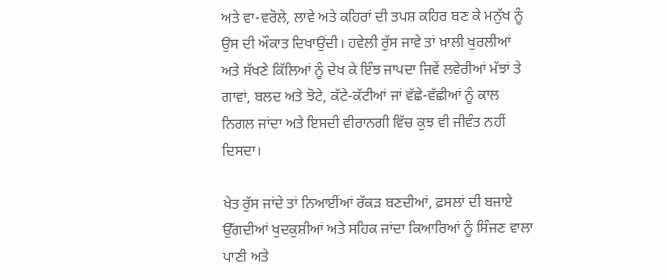ਅਤੇ ਵਾ-ਵਰੋਲੇ, ਲਾਵੇ ਅਤੇ ਕਹਿਰਾਂ ਦੀ ਤਪਸ਼ ਕਹਿਰ ਬਣ ਕੇ ਮਨੁੱਖ ਨੂੰ ਉਸ ਦੀ ਔਕਾਤ ਦਿਖਾਉਂਦੀ। ਹਵੇਲੀ ਰੁੱਸ ਜਾਵੇ ਤਾਂ ਖ਼ਾਲੀ ਖੁਰਲੀਆਂ ਅਤੇ ਸੱਖਣੇ ਕਿੱਲਿਆਂ ਨੂੰ ਦੇਖ ਕੇ ਇੰਝ ਜਾਪਦਾ ਜਿਵੇਂ ਲਵੇਰੀਆਂ ਮੱਝਾਂ ਤੇ ਗਾਵਾਂ, ਬਲਦ ਅਤੇ ਝੋਟੇ, ਕੱਟੇ-ਕੱਟੀਆਂ ਜਾਂ ਵੱਛੇ-ਵੱਛੀਆਂ ਨੂੰ ਕਾਲ ਨਿਗਲ ਜਾਂਦਾ ਅਤੇ ਇਸਦੀ ਵੀਰਾਨਗੀ ਵਿੱਚ ਕੁਝ ਵੀ ਜੀਵੰਤ ਨਹੀਂ ਦਿਸਦਾ।

ਖੇਤ ਰੁੱਸ ਜਾਂਦੇ ਤਾਂ ਨਿਆਈਂਆਂ ਰੱਕੜ ਬਣਦੀਆਂ, ਫ਼ਸਲਾਂ ਦੀ ਬਜਾਏ ਉੱਗਦੀਆਂ ਖੁਦਕੁਸ਼ੀਆਂ ਅਤੇ ਸਹਿਕ ਜਾਂਦਾ ਕਿਆਰਿਆਂ ਨੂੰ ਸਿੰਜਣ ਵਾਲਾ ਪਾਣੀ ਅਤੇ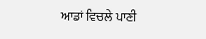ਆਡਾਂ ਵਿਚਲੇ ਪਾਣੀ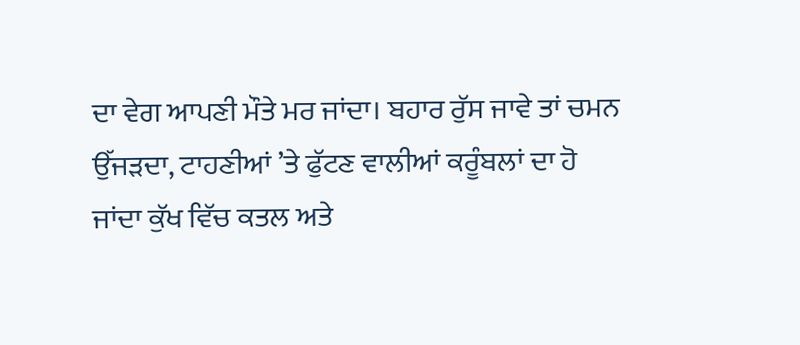ਦਾ ਵੇਗ ਆਪਣੀ ਮੌਤੇ ਮਰ ਜਾਂਦਾ। ਬਹਾਰ ਰੁੱਸ ਜਾਵੇ ਤਾਂ ਚਮਨ ਉੱਜੜਦਾ, ਟਾਹਣੀਆਂ ’ਤੇ ਫੁੱਟਣ ਵਾਲੀਆਂ ਕਰੂੰਬਲਾਂ ਦਾ ਹੋ ਜਾਂਦਾ ਕੁੱਖ ਵਿੱਚ ਕਤਲ ਅਤੇ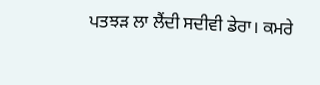ਪਤਝੜ ਲਾ ਲੈਂਦੀ ਸਦੀਵੀ ਡੇਰਾ। ਕਮਰੇ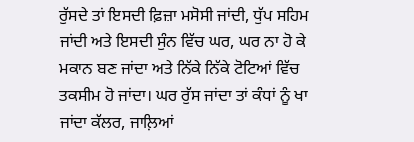ਰੁੱਸਦੇ ਤਾਂ ਇਸਦੀ ਫ਼ਿਜ਼ਾ ਮਸੋਸੀ ਜਾਂਦੀ, ਧੁੱਪ ਸਹਿਮ ਜਾਂਦੀ ਅਤੇ ਇਸਦੀ ਸੁੰਨ ਵਿੱਚ ਘਰ, ਘਰ ਨਾ ਹੋ ਕੇ ਮਕਾਨ ਬਣ ਜਾਂਦਾ ਅਤੇ ਨਿੱਕੇ ਨਿੱਕੇ ਟੋਟਿਆਂ ਵਿੱਚ ਤਕਸੀਮ ਹੋ ਜਾਂਦਾ। ਘਰ ਰੁੱਸ ਜਾਂਦਾ ਤਾਂ ਕੰਧਾਂ ਨੂੰ ਖਾ ਜਾਂਦਾ ਕੱਲਰ, ਜਾਲ਼ਿਆਂ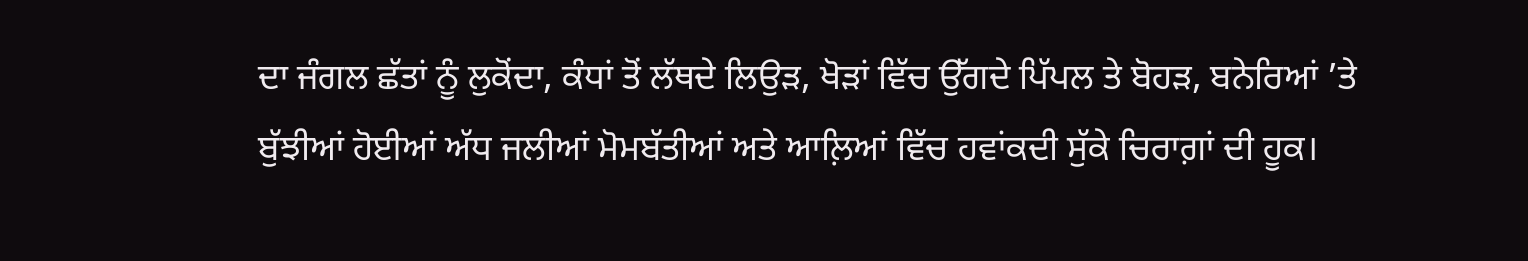ਦਾ ਜੰਗਲ ਛੱਤਾਂ ਨੂੰ ਲੁਕੋਂਦਾ, ਕੰਧਾਂ ਤੋਂ ਲੱਥਦੇ ਲਿਉੜ, ਖੋੜਾਂ ਵਿੱਚ ਉੱਗਦੇ ਪਿੱਪਲ ਤੇ ਬੋਹੜ, ਬਨੇਰਿਆਂ ’ਤੇ ਬੁੱਝੀਆਂ ਹੋਈਆਂ ਅੱਧ ਜਲੀਆਂ ਮੋਮਬੱਤੀਆਂ ਅਤੇ ਆਲ਼ਿਆਂ ਵਿੱਚ ਹਵਾਂਕਦੀ ਸੁੱਕੇ ਚਿਰਾਗ਼ਾਂ ਦੀ ਹੂਕ।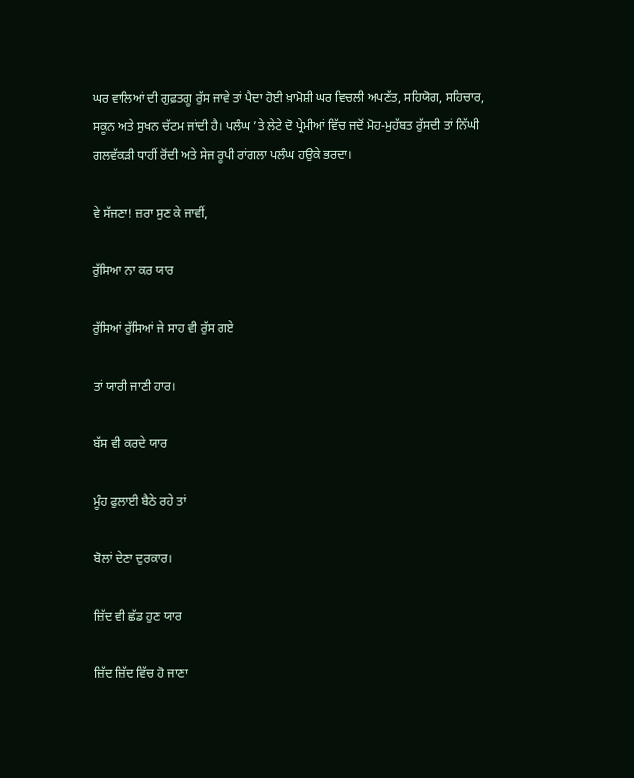ਘਰ ਵਾਲਿਆਂ ਦੀ ਗੁਫ਼ਤਗੂ ਰੁੱਸ ਜਾਵੇ ਤਾਂ ਪੈਦਾ ਹੋਈ ਖ਼ਾਮੋਸ਼ੀ ਘਰ ਵਿਚਲੀ ਅਪਣੱਤ, ਸਹਿਯੋਗ, ਸਹਿਚਾਰ, ਸਕੂਨ ਅਤੇ ਸੁਖਨ ਚੱਟਮ ਜਾਂਦੀ ਹੈ। ਪਲੰਘ ’ਤੇ ਲੇਟੇ ਦੋ ਪ੍ਰੇਮੀਆਂ ਵਿੱਚ ਜਦੋਂ ਮੋਹ-ਮੁਹੱਬਤ ਰੁੱਸਦੀ ਤਾਂ ਨਿੱਘੀ ਗਲਵੱਕੜੀ ਧਾਹੀਂ ਰੋਂਦੀ ਅਤੇ ਸੇਜ ਰੂਪੀ ਰਾਂਗਲਾ ਪਲੰਘ ਹਉਕੇ ਭਰਦਾ।

ਵੇ ਸੱਜਣਾ! ਜ਼ਰਾ ਸੁਣ ਕੇ ਜਾਵੀਂ,

ਰੁੱਸਿਆ ਨਾ ਕਰ ਯਾਰ

ਰੁੱਸਿਆਂ ਰੁੱਸਿਆਂ ਜੇ ਸਾਹ ਵੀ ਰੁੱਸ ਗਏ

ਤਾਂ ਯਾਰੀ ਜਾਣੀ ਹਾਰ।

ਬੱਸ ਵੀ ਕਰਦੇ ਯਾਰ

ਮੂੰਹ ਫੁਲਾਈ ਬੈਠੇ ਰਹੇ ਤਾਂ

ਬੋਲਾਂ ਦੇਣਾ ਦੁਰਕਾਰ।

ਜ਼ਿੱਦ ਵੀ ਛੱਡ ਹੁਣ ਯਾਰ

ਜ਼ਿੱਦ ਜ਼ਿੱਦ ਵਿੱਚ ਹੋ ਜਾਣਾ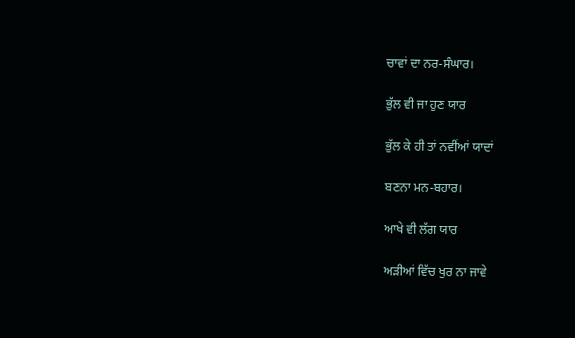ਚਾਵਾਂ ਦਾ ਨਰ-ਸੰਘਾਰ।

ਭੁੱਲ ਵੀ ਜਾ ਹੁਣ ਯਾਰ

ਭੁੱਲ ਕੇ ਹੀ ਤਾਂ ਨਵੀਂਆਂ ਯਾਦਾਂ

ਬਣਨਾ ਮਨ-ਬਹਾਰ।

ਆਖੇ ਵੀ ਲੱਗ ਯਾਰ

ਅੜੀਆਂ ਵਿੱਚ ਖੁਰ ਨਾ ਜਾਵੇ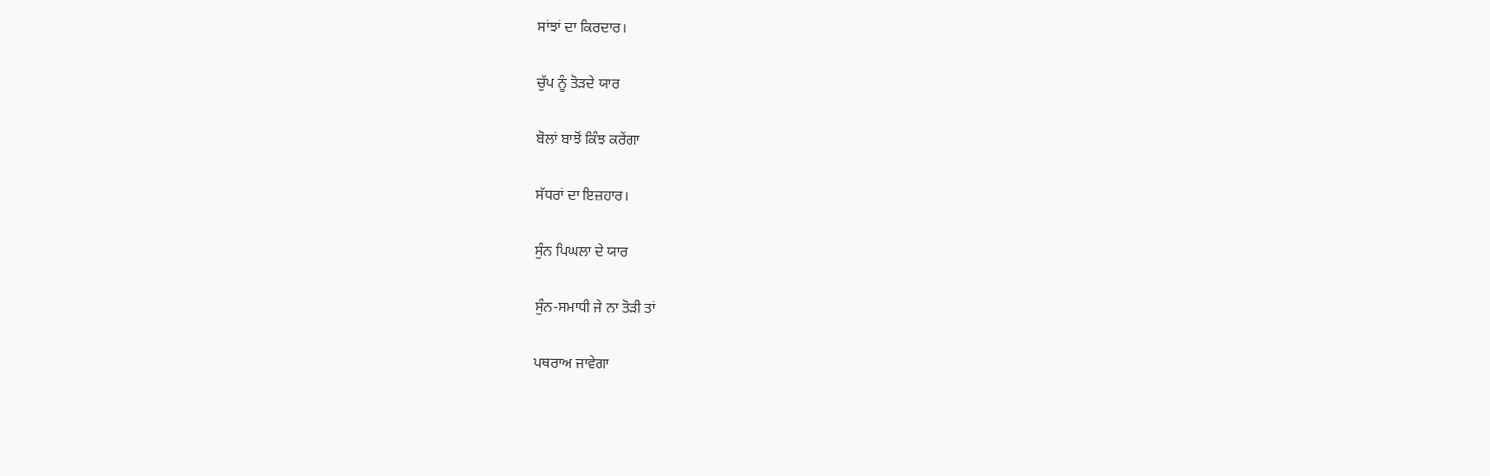ਸਾਂਝਾਂ ਦਾ ਕਿਰਦਾਰ।

ਚੁੱਪ ਨੂੰ ਤੋੜਦੇ ਯਾਰ

ਬੋਲਾਂ ਬਾਝੋਂ ਕਿੰਝ ਕਰੇਂਗਾ

ਸੱਧਰਾਂ ਦਾ ਇਜ਼ਹਾਰ।

ਸੁੰਨ ਪਿਘਲਾ ਦੇ ਯਾਰ

ਸੁੰਨ-ਸਮਾਧੀ ਜੇ ਨਾ ਤੋੜੀ ਤਾਂ

ਪਥਰਾਅ ਜਾਵੇਗਾ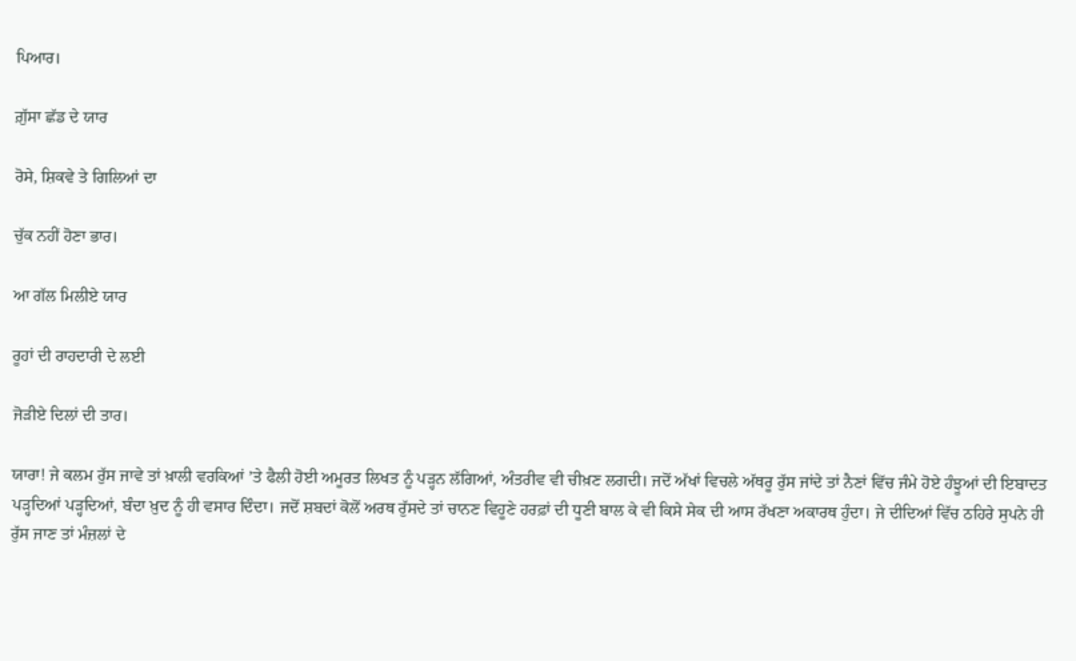ਪਿਆਰ।

ਗ਼ੁੱਸਾ ਛੱਡ ਦੇ ਯਾਰ

ਰੋਸੇ, ਸ਼ਿਕਵੇ ਤੇ ਗਿਲਿਆਂ ਦਾ

ਚੁੱਕ ਨਹੀਂ ਹੋਣਾ ਭਾਰ।

ਆ ਗੱਲ ਮਿਲੀਏ ਯਾਰ

ਰੂਹਾਂ ਦੀ ਰਾਹਦਾਰੀ ਦੇ ਲਈ

ਜੋੜੀਏ ਦਿਲਾਂ ਦੀ ਤਾਰ।

ਯਾਰਾ! ਜੇ ਕਲਮ ਰੁੱਸ ਜਾਵੇ ਤਾਂ ਖ਼ਾਲੀ ਵਰਕਿਆਂ ’ਤੇ ਫੈਲੀ ਹੋਈ ਅਮੂਰਤ ਲਿਖਤ ਨੂੰ ਪੜ੍ਹਨ ਲੱਗਿਆਂ, ਅੰਤਰੀਵ ਵੀ ਚੀਖ਼ਣ ਲਗਦੀ। ਜਦੋਂ ਅੱਖਾਂ ਵਿਚਲੇ ਅੱਥਰੂ ਰੁੱਸ ਜਾਂਦੇ ਤਾਂ ਨੈਣਾਂ ਵਿੱਚ ਜੰਮੇ ਹੋਏ ਹੰਝੂਆਂ ਦੀ ਇਬਾਦਤ ਪੜ੍ਹਦਿਆਂ ਪੜ੍ਹਦਿਆਂ, ਬੰਦਾ ਖ਼ੁਦ ਨੂੰ ਹੀ ਵਸਾਰ ਦਿੰਦਾ। ਜਦੋਂ ਸ਼ਬਦਾਂ ਕੋਲੋਂ ਅਰਥ ਰੁੱਸਦੇ ਤਾਂ ਚਾਨਣ ਵਿਹੂਣੇ ਹਰਫ਼ਾਂ ਦੀ ਧੂਣੀ ਬਾਲ ਕੇ ਵੀ ਕਿਸੇ ਸੇਕ ਦੀ ਆਸ ਰੱਖਣਾ ਅਕਾਰਥ ਹੁੰਦਾ। ਜੇ ਦੀਦਿਆਂ ਵਿੱਚ ਠਹਿਰੇ ਸੁਪਨੇ ਹੀ ਰੁੱਸ ਜਾਣ ਤਾਂ ਮੰਜ਼ਲਾਂ ਦੇ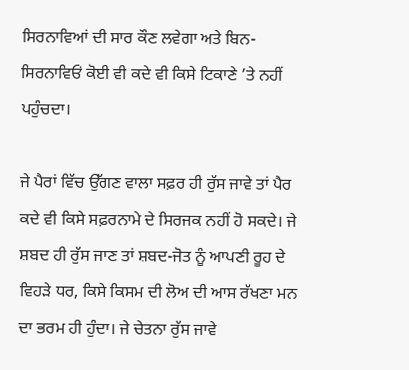ਸਿਰਨਾਵਿਆਂ ਦੀ ਸਾਰ ਕੌਣ ਲਵੇਗਾ ਅਤੇ ਬਿਨ-ਸਿਰਨਾਵਿਓਂ ਕੋਈ ਵੀ ਕਦੇ ਵੀ ਕਿਸੇ ਟਿਕਾਣੇ ’ਤੇ ਨਹੀਂ ਪਹੁੰਚਦਾ।

ਜੇ ਪੈਰਾਂ ਵਿੱਚ ਉੱਗਣ ਵਾਲਾ ਸਫ਼ਰ ਹੀ ਰੁੱਸ ਜਾਵੇ ਤਾਂ ਪੈਰ ਕਦੇ ਵੀ ਕਿਸੇ ਸਫ਼ਰਨਾਮੇ ਦੇ ਸਿਰਜਕ ਨਹੀਂ ਹੋ ਸਕਦੇ। ਜੇ ਸ਼ਬਦ ਹੀ ਰੁੱਸ ਜਾਣ ਤਾਂ ਸ਼ਬਦ-ਜੋਤ ਨੂੰ ਆਪਣੀ ਰੂਹ ਦੇ ਵਿਹੜੇ ਧਰ, ਕਿਸੇ ਕਿਸਮ ਦੀ ਲੋਅ ਦੀ ਆਸ ਰੱਖਣਾ ਮਨ ਦਾ ਭਰਮ ਹੀ ਹੁੰਦਾ। ਜੇ ਚੇਤਨਾ ਰੁੱਸ ਜਾਵੇ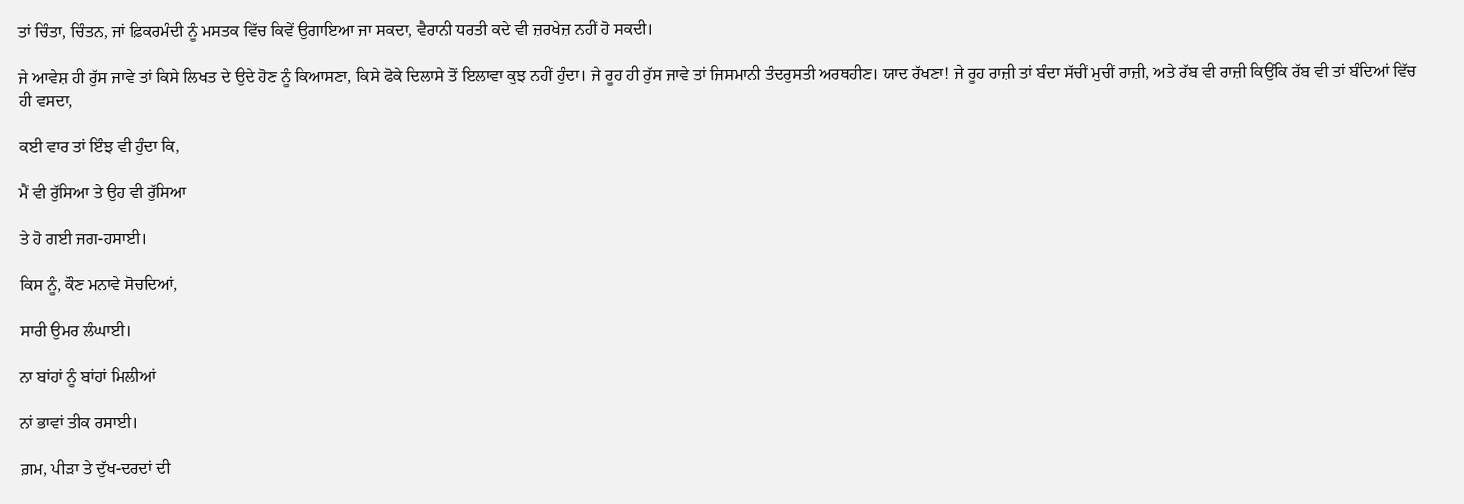ਤਾਂ ਚਿੰਤਾ, ਚਿੰਤਨ, ਜਾਂ ਫ਼ਿਕਰਮੰਦੀ ਨੂੰ ਮਸਤਕ ਵਿੱਚ ਕਿਵੇਂ ਉਗਾਇਆ ਜਾ ਸਕਦਾ, ਵੈਰਾਨੀ ਧਰਤੀ ਕਦੇ ਵੀ ਜ਼ਰਖੇਜ਼ ਨਹੀਂ ਹੋ ਸਕਦੀ।

ਜੇ ਆਵੇਸ਼ ਹੀ ਰੁੱਸ ਜਾਵੇ ਤਾਂ ਕਿਸੇ ਲਿਖਤ ਦੇ ਉਦੇ ਹੋਣ ਨੂੰ ਕਿਆਸਣਾ, ਕਿਸੇ ਫੋਕੇ ਦਿਲਾਸੇ ਤੋਂ ਇਲਾਵਾ ਕੁਝ ਨਹੀਂ ਹੁੰਦਾ। ਜੇ ਰੂਹ ਹੀ ਰੁੱਸ ਜਾਵੇ ਤਾਂ ਜਿਸਮਾਨੀ ਤੰਦਰੁਸਤੀ ਅਰਥਹੀਣ। ਯਾਦ ਰੱਖਣਾ! ਜੇ ਰੂਹ ਰਾਜ਼ੀ ਤਾਂ ਬੰਦਾ ਸੱਚੀਂ ਮੁਚੀਂ ਰਾਜ਼ੀ, ਅਤੇ ਰੱਬ ਵੀ ਰਾਜ਼ੀ ਕਿਉਂਕਿ ਰੱਬ ਵੀ ਤਾਂ ਬੰਦਿਆਂ ਵਿੱਚ ਹੀ ਵਸਦਾ,

ਕਈ ਵਾਰ ਤਾਂ ਇੰਝ ਵੀ ਹੁੰਦਾ ਕਿ,

ਮੈਂ ਵੀ ਰੁੱਸਿਆ ਤੇ ਉਹ ਵੀ ਰੁੱਸਿਆ

ਤੇ ਹੋ ਗਈ ਜਗ-ਹਸਾਈ।

ਕਿਸ ਨੂੰ, ਕੌਣ ਮਨਾਵੇ ਸੋਚਦਿਆਂ,

ਸਾਰੀ ਉਮਰ ਲੰਘਾਈ।

ਨਾ ਬਾਂਹਾਂ ਨੂੰ ਬਾਂਹਾਂ ਮਿਲੀਆਂ

ਨਾਂ ਭਾਵਾਂ ਤੀਕ ਰਸਾਈ।

ਗ਼ਮ, ਪੀੜਾ ਤੇ ਦੁੱਖ-ਦਰਦਾਂ ਦੀ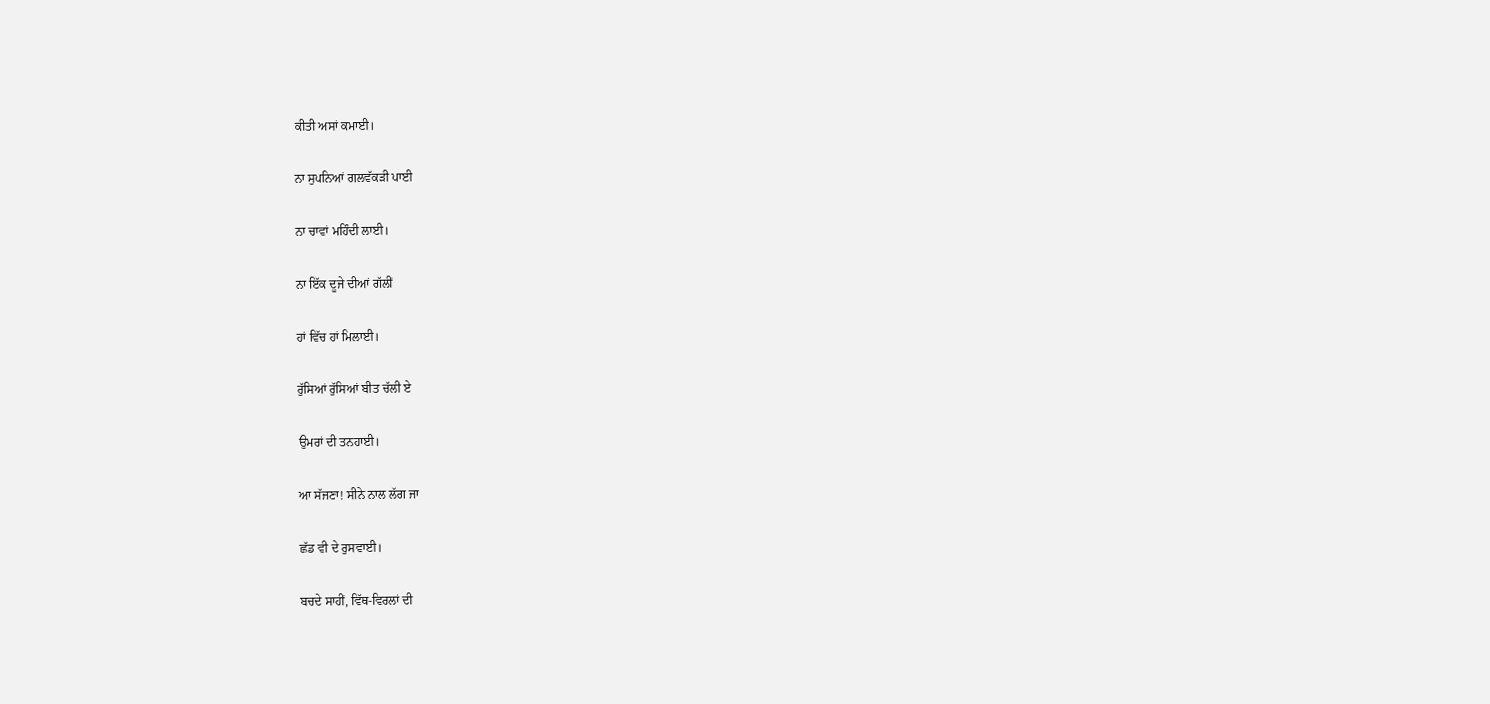ਕੀਤੀ ਅਸਾਂ ਕਮਾਈ।

ਨਾ ਸੁਪਨਿਆਂ ਗਲਵੱਕੜੀ ਪਾਈ

ਨਾ ਚਾਵਾਂ ਮਹਿੰਦੀ ਲਾਈ।

ਨਾ ਇੱਕ ਦੂਜੇ ਦੀਆਂ ਗੱਲੀਂ

ਹਾਂ ਵਿੱਚ ਹਾਂ ਮਿਲਾਈ।

ਰੁੱਸਿਆਂ ਰੁੱਸਿਆਂ ਬੀਤ ਚੱਲੀ ਏ

ਉਮਰਾਂ ਦੀ ਤਨਹਾਈ।

ਆ ਸੱਜਣਾ! ਸੀਨੇ ਨਾਲ ਲੱਗ ਜਾ

ਛੱਡ ਵੀ ਦੇ ਰੁਸਵਾਈ।

ਬਚਦੇ ਸਾਹੀਂ, ਵਿੱਥ-ਵਿਰਲਾਂ ਦੀ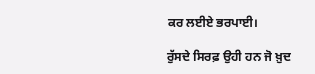ਕਰ ਲਈਏ ਭਰਪਾਈ।

ਰੁੱਸਦੇ ਸਿਰਫ਼ ਉਹੀ ਹਨ ਜੋ ਖ਼ੁਦ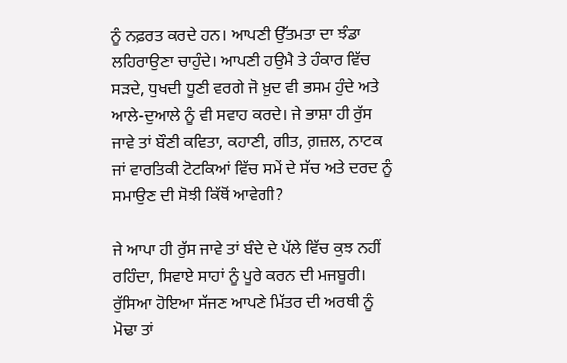ਨੂੰ ਨਫ਼ਰਤ ਕਰਦੇ ਹਨ। ਆਪਣੀ ਉੱਤਮਤਾ ਦਾ ਝੰਡਾ ਲਹਿਰਾਉਣਾ ਚਾਹੁੰਦੇ। ਆਪਣੀ ਹਉਮੈ ਤੇ ਹੰਕਾਰ ਵਿੱਚ ਸੜਦੇ, ਧੁਖਦੀ ਧੂਣੀ ਵਰਗੇ ਜੋ ਖ਼ੁਦ ਵੀ ਭਸਮ ਹੁੰਦੇ ਅਤੇ ਆਲੇ-ਦੁਆਲੇ ਨੂੰ ਵੀ ਸਵਾਹ ਕਰਦੇ। ਜੇ ਭਾਸ਼ਾ ਹੀ ਰੁੱਸ ਜਾਵੇ ਤਾਂ ਬੌਣੀ ਕਵਿਤਾ, ਕਹਾਣੀ, ਗੀਤ, ਗ਼ਜ਼ਲ, ਨਾਟਕ ਜਾਂ ਵਾਰਤਿਕੀ ਟੋਟਕਿਆਂ ਵਿੱਚ ਸਮੇਂ ਦੇ ਸੱਚ ਅਤੇ ਦਰਦ ਨੂੰ ਸਮਾਉਣ ਦੀ ਸੋਝੀ ਕਿੱਥੋਂ ਆਵੇਗੀ?

ਜੇ ਆਪਾ ਹੀ ਰੁੱਸ ਜਾਵੇ ਤਾਂ ਬੰਦੇ ਦੇ ਪੱਲੇ ਵਿੱਚ ਕੁਝ ਨਹੀਂ ਰਹਿੰਦਾ, ਸਿਵਾਏ ਸਾਹਾਂ ਨੂੰ ਪੂਰੇ ਕਰਨ ਦੀ ਮਜਬੂਰੀ। ਰੁੱਸਿਆ ਹੋਇਆ ਸੱਜਣ ਆਪਣੇ ਮਿੱਤਰ ਦੀ ਅਰਥੀ ਨੂੰ ਮੋਢਾ ਤਾਂ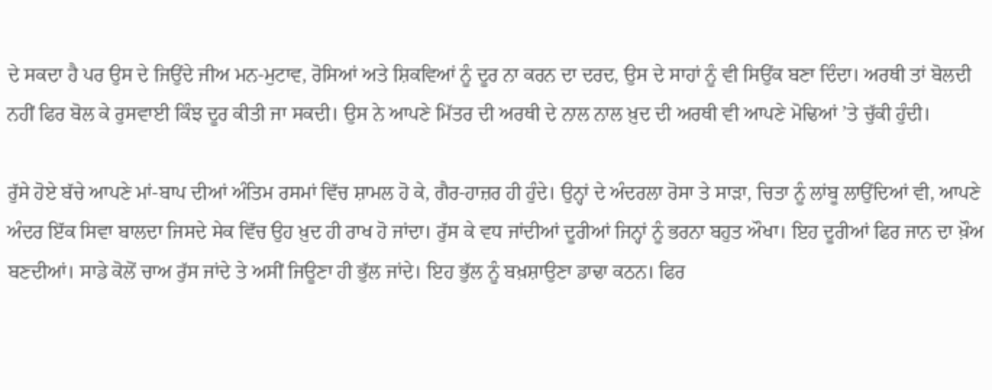ਦੇ ਸਕਦਾ ਹੈ ਪਰ ਉਸ ਦੇ ਜਿਉਂਦੇ ਜੀਅ ਮਨ-ਮੁਟਾਵ, ਰੋਸਿਆਂ ਅਤੇ ਸ਼ਿਕਵਿਆਂ ਨੂੰ ਦੂਰ ਨਾ ਕਰਨ ਦਾ ਦਰਦ, ਉਸ ਦੇ ਸਾਹਾਂ ਨੂੰ ਵੀ ਸਿਉਂਕ ਬਣਾ ਦਿੰਦਾ। ਅਰਥੀ ਤਾਂ ਬੋਲਦੀ ਨਹੀਂ ਫਿਰ ਬੋਲ ਕੇ ਰੁਸਵਾਈ ਕਿੰਝ ਦੂਰ ਕੀਤੀ ਜਾ ਸਕਦੀ। ਉਸ ਨੇ ਆਪਣੇ ਮਿੱਤਰ ਦੀ ਅਰਥੀ ਦੇ ਨਾਲ ਨਾਲ ਖ਼ੁਦ ਦੀ ਅਰਥੀ ਵੀ ਆਪਣੇ ਮੋਢਿਆਂ ’ਤੇ ਚੁੱਕੀ ਹੁੰਦੀ।

ਰੁੱਸੇ ਹੋਏ ਬੱਚੇ ਆਪਣੇ ਮਾਂ-ਬਾਪ ਦੀਆਂ ਅੰਤਿਮ ਰਸਮਾਂ ਵਿੱਚ ਸ਼ਾਮਲ ਹੋ ਕੇ, ਗੈਰ-ਹਾਜ਼ਰ ਹੀ ਹੁੰਦੇ। ਉਨ੍ਹਾਂ ਦੇ ਅੰਦਰਲਾ ਰੋਸਾ ਤੇ ਸਾੜਾ, ਚਿਤਾ ਨੂੰ ਲਾਂਬੂ ਲਾਉਂਦਿਆਂ ਵੀ, ਆਪਣੇ ਅੰਦਰ ਇੱਕ ਸਿਵਾ ਬਾਲਦਾ ਜਿਸਦੇ ਸੇਕ ਵਿੱਚ ਉਹ ਖ਼ੁਦ ਹੀ ਰਾਖ ਹੋ ਜਾਂਦਾ। ਰੁੱਸ ਕੇ ਵਧ ਜਾਂਦੀਆਂ ਦੂਰੀਆਂ ਜਿਨ੍ਹਾਂ ਨੂੰ ਭਰਨਾ ਬਹੁਤ ਔਖਾ। ਇਹ ਦੂਰੀਆਂ ਫਿਰ ਜਾਨ ਦਾ ਖ਼ੌਅ ਬਣਦੀਆਂ। ਸਾਡੇ ਕੋਲੋਂ ਚਾਅ ਰੁੱਸ ਜਾਂਦੇ ਤੇ ਅਸੀਂ ਜਿਊਣਾ ਹੀ ਭੁੱਲ ਜਾਂਦੇ। ਇਹ ਭੁੱਲ ਨੂੰ ਬਖ਼ਸ਼ਾਉਣਾ ਡਾਢਾ ਕਠਨ। ਫਿਰ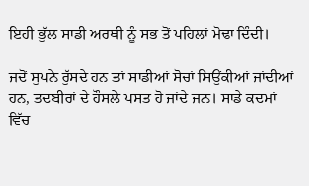ਇਹੀ ਭੁੱਲ ਸਾਡੀ ਅਰਥੀ ਨੂੰ ਸਭ ਤੋਂ ਪਹਿਲਾਂ ਮੋਢਾ ਦਿੰਦੀ।

ਜਦੋਂ ਸੁਪਨੇ ਰੁੱਸਦੇ ਹਨ ਤਾਂ ਸਾਡੀਆਂ ਸੋਚਾਂ ਸਿਉਂਕੀਆਂ ਜਾਂਦੀਆਂ ਹਨ, ਤਦਬੀਰਾਂ ਦੇ ਹੌਸਲੇ ਪਸਤ ਹੋ ਜਾਂਦੇ ਜਨ। ਸਾਡੇ ਕਦਮਾਂ ਵਿੱਚ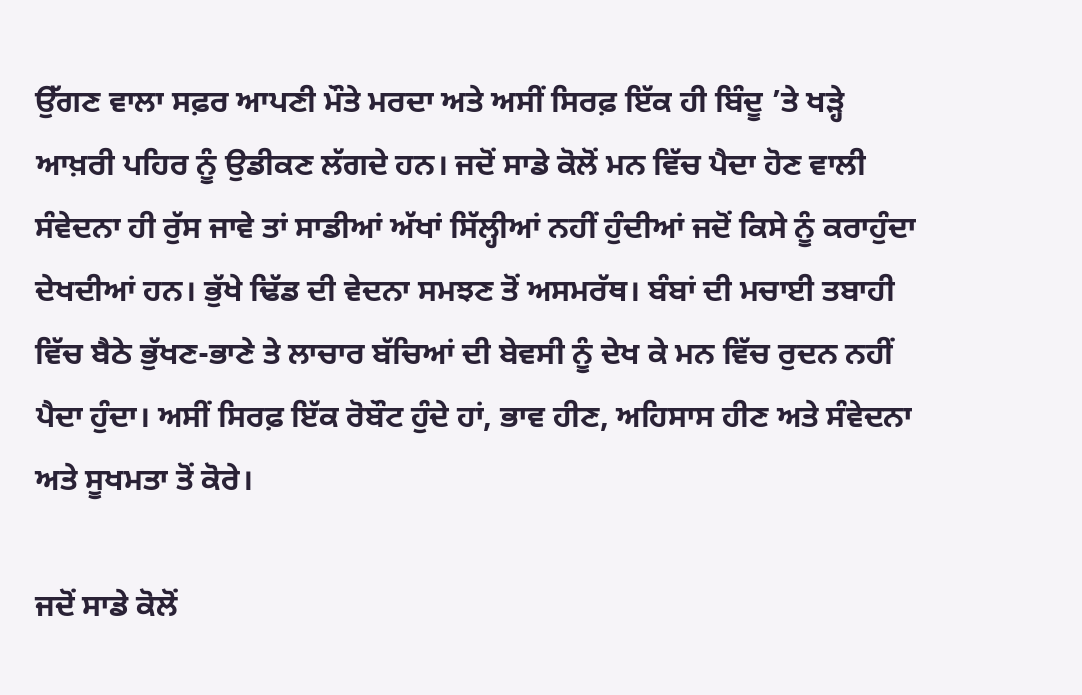ਉੱਗਣ ਵਾਲਾ ਸਫ਼ਰ ਆਪਣੀ ਮੌਤੇ ਮਰਦਾ ਅਤੇ ਅਸੀਂ ਸਿਰਫ਼ ਇੱਕ ਹੀ ਬਿੰਦੂ ’ਤੇ ਖੜ੍ਹੇ ਆਖ਼ਰੀ ਪਹਿਰ ਨੂੰ ਉਡੀਕਣ ਲੱਗਦੇ ਹਨ। ਜਦੋਂ ਸਾਡੇ ਕੋਲੋਂ ਮਨ ਵਿੱਚ ਪੈਦਾ ਹੋਣ ਵਾਲੀ ਸੰਵੇਦਨਾ ਹੀ ਰੁੱਸ ਜਾਵੇ ਤਾਂ ਸਾਡੀਆਂ ਅੱਖਾਂ ਸਿੱਲ੍ਹੀਆਂ ਨਹੀਂ ਹੁੰਦੀਆਂ ਜਦੋਂ ਕਿਸੇ ਨੂੰ ਕਰਾਹੁੰਦਾ ਦੇਖਦੀਆਂ ਹਨ। ਭੁੱਖੇ ਢਿੱਡ ਦੀ ਵੇਦਨਾ ਸਮਝਣ ਤੋਂ ਅਸਮਰੱਥ। ਬੰਬਾਂ ਦੀ ਮਚਾਈ ਤਬਾਹੀ ਵਿੱਚ ਬੈਠੇ ਭੁੱਖਣ-ਭਾਣੇ ਤੇ ਲਾਚਾਰ ਬੱਚਿਆਂ ਦੀ ਬੇਵਸੀ ਨੂੰ ਦੇਖ ਕੇ ਮਨ ਵਿੱਚ ਰੁਦਨ ਨਹੀਂ ਪੈਦਾ ਹੁੰਦਾ। ਅਸੀਂ ਸਿਰਫ਼ ਇੱਕ ਰੋਬੌਟ ਹੁੰਦੇ ਹਾਂ, ਭਾਵ ਹੀਣ, ਅਹਿਸਾਸ ਹੀਣ ਅਤੇ ਸੰਵੇਦਨਾ ਅਤੇ ਸੂਖਮਤਾ ਤੋਂ ਕੋਰੇ।

ਜਦੋਂ ਸਾਡੇ ਕੋਲੋਂ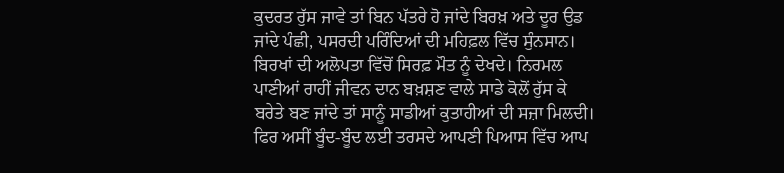ਕੁਦਰਤ ਰੁੱਸ ਜਾਵੇ ਤਾਂ ਬਿਨ ਪੱਤਰੇ ਹੋ ਜਾਂਦੇ ਬਿਰਖ਼ ਅਤੇ ਦੂਰ ਉਡ ਜਾਂਦੇ ਪੰਛੀ, ਪਸਰਦੀ ਪਰਿੰਦਿਆਂ ਦੀ ਮਹਿਫ਼ਲ ਵਿੱਚ ਸੁੰਨਸਾਨ। ਬਿਰਖਾਂ ਦੀ ਅਲੋਪਤਾ ਵਿੱਚੋਂ ਸਿਰਫ਼ ਮੌਤ ਨੂੰ ਦੇਖਦੇ। ਨਿਰਮਲ ਪਾਣੀਆਂ ਰਾਹੀਂ ਜੀਵਨ ਦਾਨ ਬਖ਼ਸ਼ਣ ਵਾਲੇ ਸਾਡੇ ਕੋਲੋਂ ਰੁੱਸ ਕੇ ਬਰੇਤੇ ਬਣ ਜਾਂਦੇ ਤਾਂ ਸਾਨੂੰ ਸਾਡੀਆਂ ਕੁਤਾਹੀਆਂ ਦੀ ਸਜ਼ਾ ਮਿਲਦੀ। ਫਿਰ ਅਸੀਂ ਬੂੰਦ-ਬੂੰਦ ਲਈ ਤਰਸਦੇ ਆਪਣੀ ਪਿਆਸ ਵਿੱਚ ਆਪ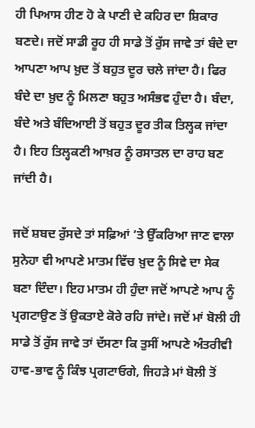ਹੀ ਪਿਆਸ ਹੀਣ ਹੋ ਕੇ ਪਾਣੀ ਦੇ ਕਹਿਰ ਦਾ ਸ਼ਿਕਾਰ ਬਣਦੇ। ਜਦੋਂ ਸਾਡੀ ਰੂਹ ਹੀ ਸਾਡੇ ਤੋਂ ਰੁੱਸ ਜਾਵੇ ਤਾਂ ਬੰਦੇ ਦਾ ਆਪਣਾ ਆਪ ਖ਼ੁਦ ਤੋਂ ਬਹੁਤ ਦੂਰ ਚਲੇ ਜਾਂਦਾ ਹੈ। ਫਿਰ ਬੰਦੇ ਦਾ ਖ਼ੁਦ ਨੂੰ ਮਿਲਣਾ ਬਹੁਤ ਅਸੰਭਵ ਹੁੰਦਾ ਹੈ। ਬੰਦਾ, ਬੰਦੇ ਅਤੇ ਬੰਦਿਆਈ ਤੋਂ ਬਹੁਤ ਦੂਰ ਤੀਕ ਤਿਲ੍ਹਕ ਜਾਂਦਾ ਹੈ। ਇਹ ਤਿਲ੍ਹਕਣੀ ਆਖ਼ਰ ਨੂੰ ਰਸਾਤਲ ਦਾ ਰਾਹ ਬਣ ਜਾਂਦੀ ਹੈ।

ਜਦੋਂ ਸ਼ਬਦ ਰੁੱਸਦੇ ਤਾਂ ਸਫ਼ਿਆਂ ’ਤੇ ਉੱਕਰਿਆ ਜਾਣ ਵਾਲਾ ਸੁਨੇਹਾ ਵੀ ਆਪਣੇ ਮਾਤਮ ਵਿੱਚ ਖ਼ੁਦ ਨੂੰ ਸਿਵੇ ਦਾ ਸੇਕ ਬਣਾ ਦਿੰਦਾ। ਇਹ ਮਾਤਮ ਹੀ ਹੁੰਦਾ ਜਦੋਂ ਆਪਣੇ ਆਪ ਨੂੰ ਪ੍ਰਗਟਾਉਣ ਤੋਂ ਉਕਤਾਏ ਕੋਰੇ ਰਹਿ ਜਾਂਦੇ। ਜਦੋਂ ਮਾਂ ਬੋਲੀ ਹੀ ਸਾਡੇ ਤੋਂ ਰੁੱਸ ਜਾਵੇ ਤਾਂ ਦੱਸਣਾ ਕਿ ਤੁਸੀਂ ਆਪਣੇ ਅੰਤਰੀਵੀ ਹਾਵ-ਭਾਵ ਨੂੰ ਕਿੰਝ ਪ੍ਰਗਟਾਓਗੇ, ਜਿਹੜੇ ਮਾਂ ਬੋਲੀ ਤੋਂ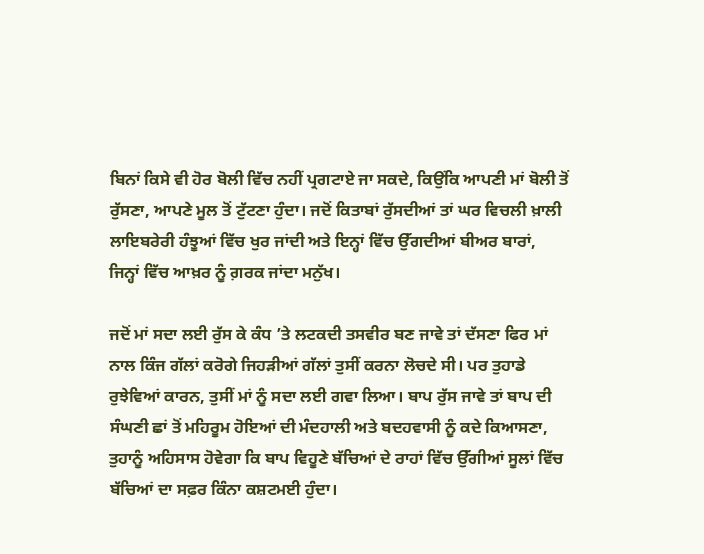ਬਿਨਾਂ ਕਿਸੇ ਵੀ ਹੋਰ ਬੋਲੀ ਵਿੱਚ ਨਹੀਂ ਪ੍ਰਗਟਾਏ ਜਾ ਸਕਦੇ, ਕਿਉਂਕਿ ਆਪਣੀ ਮਾਂ ਬੋਲੀ ਤੋਂ ਰੁੱਸਣਾ, ਆਪਣੇ ਮੂਲ ਤੋਂ ਟੁੱਟਣਾ ਹੁੰਦਾ। ਜਦੋਂ ਕਿਤਾਬਾਂ ਰੁੱਸਦੀਆਂ ਤਾਂ ਘਰ ਵਿਚਲੀ ਖ਼ਾਲੀ ਲਾਇਬਰੇਰੀ ਹੰਝੂਆਂ ਵਿੱਚ ਖੁਰ ਜਾਂਦੀ ਅਤੇ ਇਨ੍ਹਾਂ ਵਿੱਚ ਉੱਗਦੀਆਂ ਬੀਅਰ ਬਾਰਾਂ, ਜਿਨ੍ਹਾਂ ਵਿੱਚ ਆਖ਼ਰ ਨੂੰ ਗ਼ਰਕ ਜਾਂਦਾ ਮਨੁੱਖ।

ਜਦੋਂ ਮਾਂ ਸਦਾ ਲਈ ਰੁੱਸ ਕੇ ਕੰਧ ’ਤੇ ਲਟਕਦੀ ਤਸਵੀਰ ਬਣ ਜਾਵੇ ਤਾਂ ਦੱਸਣਾ ਫਿਰ ਮਾਂ ਨਾਲ ਕਿੰਜ ਗੱਲਾਂ ਕਰੋਗੇ ਜਿਹੜੀਆਂ ਗੱਲਾਂ ਤੁਸੀਂ ਕਰਨਾ ਲੋਚਦੇ ਸੀ। ਪਰ ਤੁਹਾਡੇ ਰੁਝੇਵਿਆਂ ਕਾਰਨ, ਤੁਸੀਂ ਮਾਂ ਨੂੰ ਸਦਾ ਲਈ ਗਵਾ ਲਿਆ। ਬਾਪ ਰੁੱਸ ਜਾਵੇ ਤਾਂ ਬਾਪ ਦੀ ਸੰਘਣੀ ਛਾਂ ਤੋਂ ਮਹਿਰੂਮ ਹੋਇਆਂ ਦੀ ਮੰਦਹਾਲੀ ਅਤੇ ਬਦਹਵਾਸੀ ਨੂੰ ਕਦੇ ਕਿਆਸਣਾ, ਤੁਹਾਨੂੰ ਅਹਿਸਾਸ ਹੋਵੇਗਾ ਕਿ ਬਾਪ ਵਿਹੂਣੇ ਬੱਚਿਆਂ ਦੇ ਰਾਹਾਂ ਵਿੱਚ ਉੱਗੀਆਂ ਸੂਲਾਂ ਵਿੱਚ ਬੱਚਿਆਂ ਦਾ ਸਫ਼ਰ ਕਿੰਨਾ ਕਸ਼ਟਮਈ ਹੁੰਦਾ।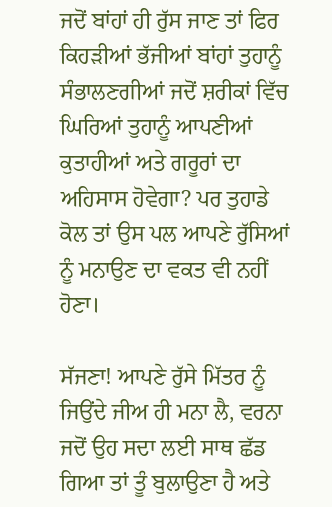ਜਦੋਂ ਬਾਂਹਾਂ ਹੀ ਰੁੱਸ ਜਾਣ ਤਾਂ ਫਿਰ ਕਿਹੜੀਆਂ ਭੱਜੀਆਂ ਬਾਂਹਾਂ ਤੁਹਾਨੂੰ ਸੰਭਾਲਣਗੀਆਂ ਜਦੋਂ ਸ਼ਰੀਕਾਂ ਵਿੱਚ ਘਿਰਿਆਂ ਤੁਹਾਨੂੰ ਆਪਣੀਆਂ ਕੁਤਾਹੀਆਂ ਅਤੇ ਗਰੂਰਾਂ ਦਾ ਅਹਿਸਾਸ ਹੋਵੇਗਾ? ਪਰ ਤੁਹਾਡੇ ਕੋਲ ਤਾਂ ਉਸ ਪਲ ਆਪਣੇ ਰੁੱਸਿਆਂ ਨੂੰ ਮਨਾਉਣ ਦਾ ਵਕਤ ਵੀ ਨਹੀਂ ਹੋਣਾ।

ਸੱਜਣਾ! ਆਪਣੇ ਰੁੱਸੇ ਮਿੱਤਰ ਨੂੰ ਜਿਉਂਦੇ ਜੀਅ ਹੀ ਮਨਾ ਲੈ, ਵਰਨਾ ਜਦੋਂ ਉਹ ਸਦਾ ਲਈ ਸਾਥ ਛੱਡ ਗਿਆ ਤਾਂ ਤੂੰ ਬੁਲਾਉਣਾ ਹੈ ਅਤੇ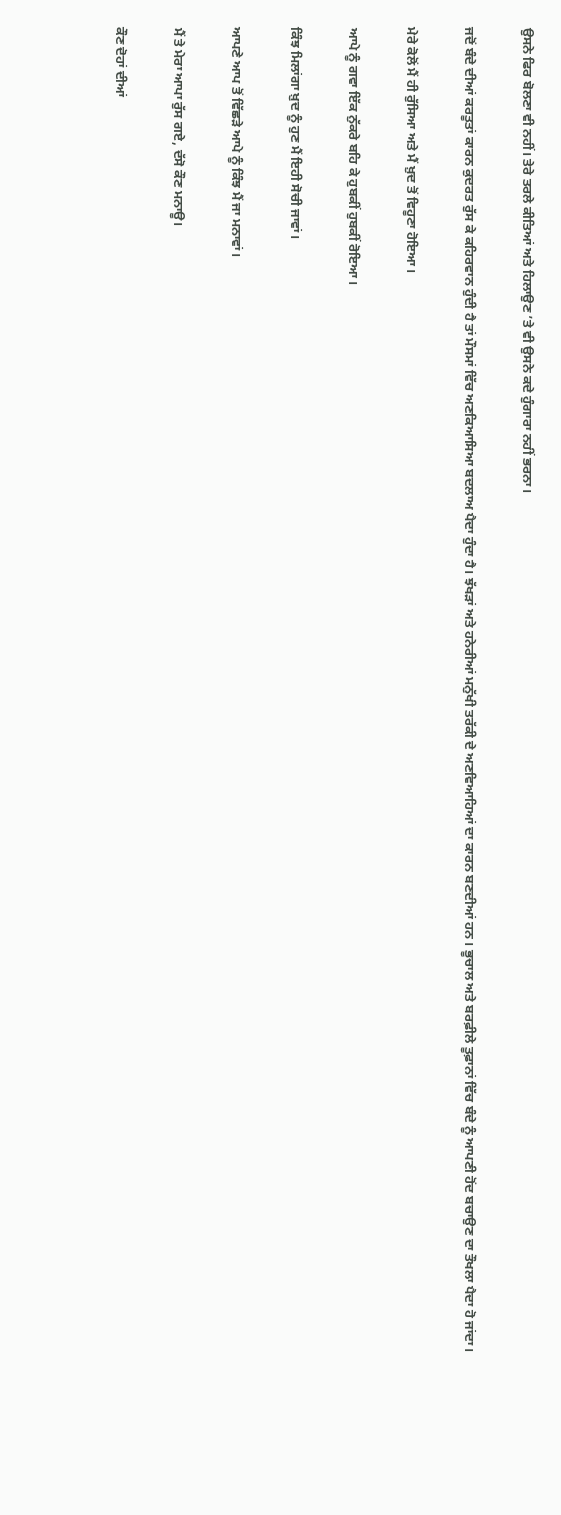ਉਸਨੇ ਫਿਰ ਬੋਲਣਾ ਵੀ ਨਹੀਂ। ਤੇਰੇ ਤਰਲੇ ਕੀਤਿਆਂ ਅਤੇ ਹਿਲਾਉਣ ’ਤੇ ਵੀ ਉਸਨੇ ਕਦੇ ਹੁੰਗਾਰਾ ਨਹੀਂ ਭਰਨਾ।

ਜਦੋਂ ਬੰਦੇ ਦੀਆਂ ਕਰਤੂਤਾਂ ਕਾਰਨ ਕੁਦਰਤ ਰੁੱਸ ਕੇ ਕਹਿਰਵਾਨ ਹੁੰਦੀ ਹੈ ਤਾਂ ਮੌਸਮਾਂ ਵਿੱਚ ਅਣਕਿਆਸਿਆ ਬਦਲਾਅ ਪੈਦਾ ਹੁੰਦਾ ਹੈ। ਝੱਖੜਾਂ ਅਤੇ ਹਨੇਰੀਆਂ ਮਨੁੱਖੀ ਤਰੱਕੀ ਦੇ ਅਣਵਿਆਹਿਆਂ ਦਾ ਕਾਰਨ ਬਣਦੀਆਂ ਹਨ। ਭੂਚਾਲ ਅਤੇ ਬਰਫ਼ੀਲੇ ਤੂਫ਼ਾਨਾਂ ਵਿੱਚ ਬੰਦੇ ਨੂੰ ਆਪਣੀ ਹੋਂਦ ਬਚਾਉਣ ਦਾ ਤੌਖਲਾ ਪੈਦਾ ਹੋ ਜਾਂਦਾ।

ਮੇਰੇ ਕੋਲੋਂ ਮੈਂ ਹੀ ਰੁੱਸਿਆ ਅਤੇ ਮੈਂ ਖ਼ੁਦ ਤੋਂ ਵਿਹੂਣਾ ਹੋਇਆ।

ਆਪੇ ਨੂੰ ਗਵਾ ਇੱਕ ਨੁੱਕਰੇ ਬਹਿ ਕੇ ਹੁਬਕੀਂ ਹੁਬਕੀਂ ਰੋਇਆ।

ਕਿੰਝ ਮਿਲਾਂਗਾ ਖ਼ੁਦ ਨੂੰ ਹੁਣ ਮੈਂ ਇਹੀ ਸੋਚੀ ਜਾਵਾਂ।

ਆਪਣੇ ਆਪ ਤੋਂ ਵਿੱਛੜੇ ਆਪੇ ਨੂੰ ਕਿੰਝ ਮੈਂ ਜਾ ਮਨਾਵਾਂ।

ਮੈਂ ਤੇ ਮੇਰਾ ਆਪਾ ਰੁੱਸ ਗਏ, ਦੱਸੋ ਕੌਣ ਮਨਾਊ।

ਕੌਣ ਦੋਹਾਂ ਦੀਆਂ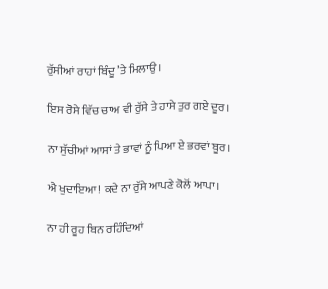ਰੁੱਸੀਆਂ ਰਾਹਾਂ ਬਿੰਦੂ ’ਤੇ ਮਿਲਾਉ।

ਇਸ ਰੋਸੇ ਵਿੱਚ ਚਾਅ ਵੀ ਰੁੱਸੇ ਤੇ ਹਾਸੇ ਤੁਰ ਗਏ ਦੂਰ।

ਨਾ ਸੁੱਚੀਆਂ ਆਸਾਂ ਤੇ ਭਾਵਾਂ ਨੂੰ ਪਿਆ ਏ ਭਰਵਾਂ ਬੂਰ।

ਐ ਖੁਦਾਇਆ! ਕਦੇ ਨਾ ਰੁੱਸੇ ਆਪਣੇ ਕੋਲੋਂ ਆਪਾ।

ਨਾ ਹੀ ਰੂਹ ਬਿਨ ਰਹਿੰਦਿਆਂ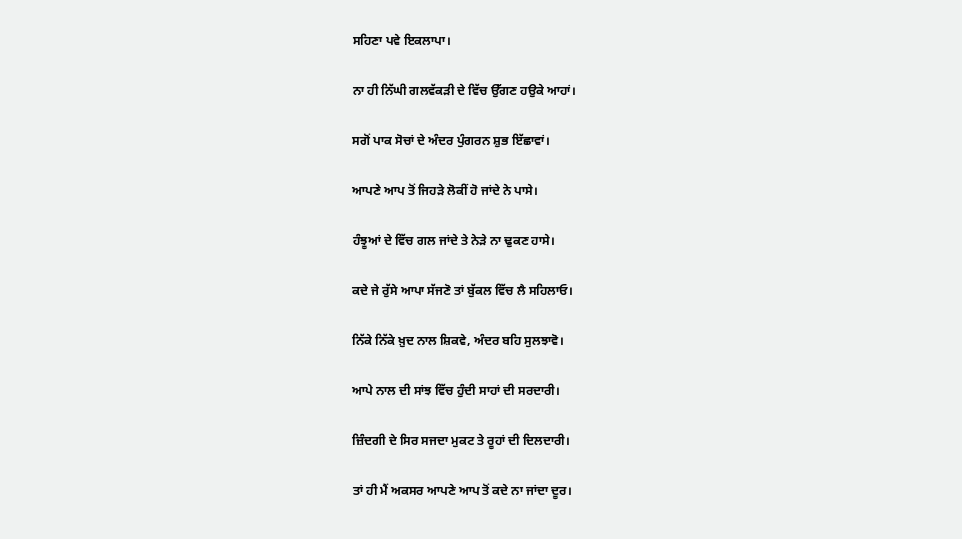ਸਹਿਣਾ ਪਵੇ ਇਕਲਾਪਾ।

ਨਾ ਹੀ ਨਿੱਘੀ ਗਲਵੱਕੜੀ ਦੇ ਵਿੱਚ ਉੱਗਣ ਹਉਕੇ ਆਹਾਂ।

ਸਗੋਂ ਪਾਕ ਸੋਚਾਂ ਦੇ ਅੰਦਰ ਪੁੰਗਰਨ ਸ਼ੁਭ ਇੱਛਾਵਾਂ।

ਆਪਣੇ ਆਪ ਤੋਂ ਜਿਹੜੇ ਲੋਕੀਂ ਹੋ ਜਾਂਦੇ ਨੇ ਪਾਸੇ।

ਹੰਝੂਆਂ ਦੇ ਵਿੱਚ ਗਲ ਜਾਂਦੇ ਤੇ ਨੇੜੇ ਨਾ ਢੁਕਣ ਹਾਸੇ।

ਕਦੇ ਜੇ ਰੁੱਸੇ ਆਪਾ ਸੱਜਣੋ ਤਾਂ ਬੁੱਕਲ ਵਿੱਚ ਲੈ ਸਹਿਲਾਓ।

ਨਿੱਕੇ ਨਿੱਕੇ ਖ਼ੁਦ ਨਾਲ ਸ਼ਿਕਵੇ, ਅੰਦਰ ਬਹਿ ਸੁਲਝਾਵੋ।

ਆਪੇ ਨਾਲ ਦੀ ਸਾਂਝ ਵਿੱਚ ਹੁੰਦੀ ਸਾਹਾਂ ਦੀ ਸਰਦਾਰੀ।

ਜ਼ਿੰਦਗੀ ਦੇ ਸਿਰ ਸਜਦਾ ਮੁਕਟ ਤੇ ਰੂਹਾਂ ਦੀ ਦਿਲਦਾਰੀ।

ਤਾਂ ਹੀ ਮੈਂ ਅਕਸਰ ਆਪਣੇ ਆਪ ਤੋਂ ਕਦੇ ਨਾ ਜਾਂਦਾ ਦੂਰ।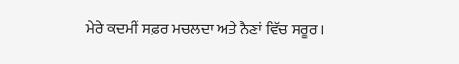ਮੇਰੇ ਕਦਮੀਂ ਸਫ਼ਰ ਮਚਲਦਾ ਅਤੇ ਨੈਣਾਂ ਵਿੱਚ ਸਰੂਰ।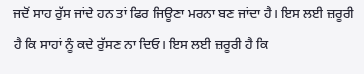ਜਦੋਂ ਸਾਹ ਰੁੱਸ ਜਾਂਦੇ ਹਨ ਤਾਂ ਫਿਰ ਜਿਊਣਾ ਮਰਨਾ ਬਣ ਜਾਂਦਾ ਹੈ। ਇਸ ਲਈ ਜ਼ਰੂਰੀ ਹੈ ਕਿ ਸਾਹਾਂ ਨੂੰ ਕਦੇ ਰੁੱਸਣ ਨਾ ਦਿਓ। ਇਸ ਲਈ ਜ਼ਰੂਰੀ ਹੈ ਕਿ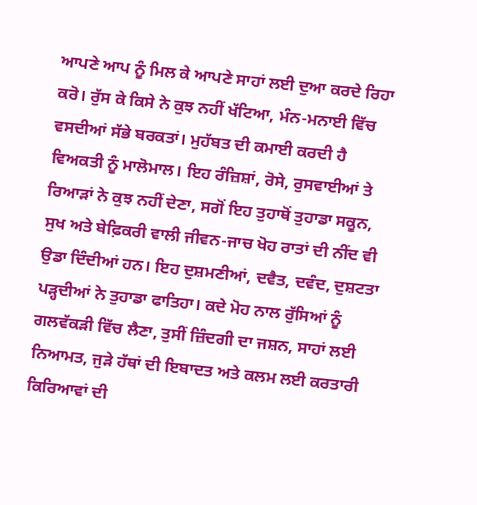ਆਪਣੇ ਆਪ ਨੂੰ ਮਿਲ ਕੇ ਆਪਣੇ ਸਾਹਾਂ ਲਈ ਦੁਆ ਕਰਦੇ ਰਿਹਾ ਕਰੋ। ਰੁੱਸ ਕੇ ਕਿਸੇ ਨੇ ਕੁਝ ਨਹੀਂ ਖੱਟਿਆ, ਮੰਨ-ਮਨਾਈ ਵਿੱਚ ਵਸਦੀਆਂ ਸੱਭੇ ਬਰਕਤਾਂ। ਮੁਹੱਬਤ ਦੀ ਕਮਾਈ ਕਰਦੀ ਹੈ ਵਿਅਕਤੀ ਨੂੰ ਮਾਲੋਮਾਲ। ਇਹ ਰੰਜ਼ਿਸ਼ਾਂ, ਰੋਸੇ, ਰੁਸਵਾਈਆਂ ਤੇ ਰਿਆੜਾਂ ਨੇ ਕੁਝ ਨਹੀਂ ਦੇਣਾ, ਸਗੋਂ ਇਹ ਤੁਹਾਥੋਂ ਤੁਹਾਡਾ ਸਕੂਨ, ਸੁਖ ਅਤੇ ਬੇਫ਼ਿਕਰੀ ਵਾਲੀ ਜੀਵਨ-ਜਾਚ ਖੋਹ ਰਾਤਾਂ ਦੀ ਨੀਂਦ ਵੀ ਉਡਾ ਦਿੰਦੀਆਂ ਹਨ। ਇਹ ਦੁਸ਼ਮਣੀਆਂ, ਦਵੈਤ, ਦਵੰਦ, ਦੁਸ਼ਟਤਾ ਪੜ੍ਹਦੀਆਂ ਨੇ ਤੁਹਾਡਾ ਫਾਤਿਹਾ। ਕਦੇ ਮੋਹ ਨਾਲ ਰੁੱਸਿਆਂ ਨੂੰ ਗਲਵੱਕੜੀ ਵਿੱਚ ਲੈਣਾ, ਤੁਸੀਂ ਜ਼ਿੰਦਗੀ ਦਾ ਜਸ਼ਨ, ਸਾਹਾਂ ਲਈ ਨਿਆਮਤ, ਜੁੜੇ ਹੱਥਾਂ ਦੀ ਇਬਾਦਤ ਅਤੇ ਕਲਮ ਲਈ ਕਰਤਾਰੀ ਕਿਰਿਆਵਾਂ ਦੀ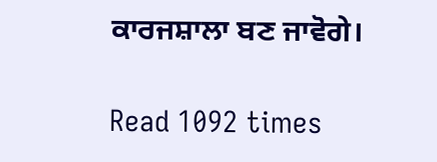ਕਾਰਜਸ਼ਾਲਾ ਬਣ ਜਾਵੋਗੇ।

Read 1092 times